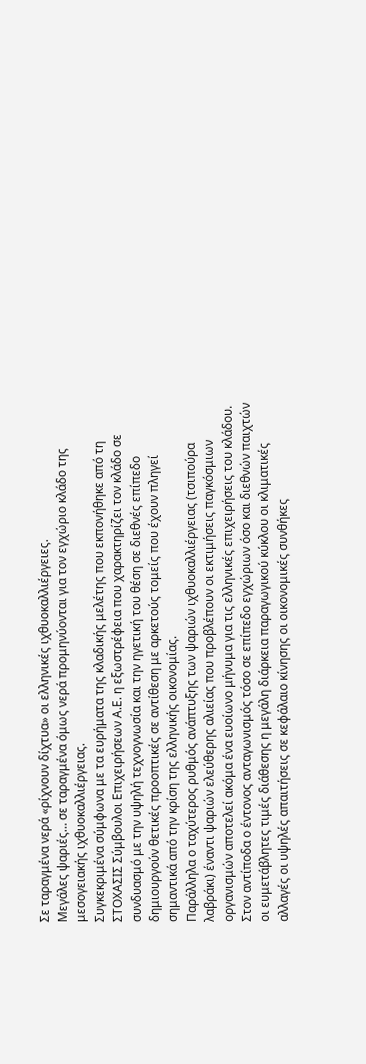Σε ταραγμένα νερά «ρίχνουν δίχτυα» οι ελληνικές ιχθυοκαλλιέργειες.
Μεγάλες ψαριές… σε ταραγμένα όμως νερά προμηνύονται για τον εγχώριο κλάδο της μεσογειακής ιχθυοκαλλιέργειας.
Συγκεκριμένα σύμφωνα με τα ευρήματα της κλαδικής μελέτης που εκπονήθηκε από τη ΣΤΟΧΑΣΙΣ Σύμβουλοι Επιχειρήσεων Α.Ε. η εξωστρέφεια που χαρακτηρίζει τον κλάδο σε συνδυασμό με την υψηλή τεχνογνωσία και την ηγετική του θέση σε διεθνές επίπεδο δημιουργούν θετικές προοπτικές σε αντίθεση με αρκετούς τομείς που έχουν πληγεί σημαντικά από την κρίση της ελληνικής οικονομίας.
Παράλληλα ο ταχύτερος ρυθμός ανάπτυξης των ψαριών ιχθυοκαλλιέργειας (τσιπούρα λαβράκι) έναντι ψαριών ελεύθερης αλιείας που προβλέπουν οι εκτιμήσεις παγκόσμιων οργανισμών αποτελεί ακόμα ένα ευοίωνο μήνυμα για τις ελληνικές επιχειρήσεις του κλάδου.
Στον αντίποδα ο έντονος ανταγωνισμός τόσο σε επίπεδο εγχώριων όσο και διεθνών παιχτών οι ευμετάβλητες τιμές διάθεσης η μεγάλη διάρκεια παραγωγικού κύκλου οι κλιματικές αλλαγές οι υψηλές απαιτήσεις σε κεφάλαιο κίνησης οι οικονομικές συνθήκες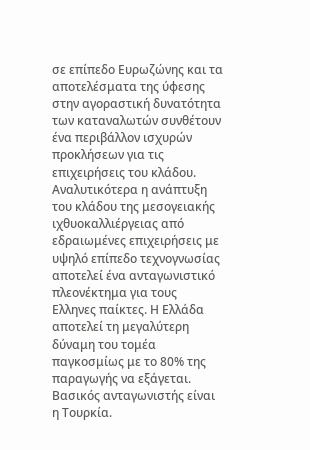σε επίπεδο Ευρωζώνης και τα αποτελέσματα της ύφεσης στην αγοραστική δυνατότητα των καταναλωτών συνθέτουν ένα περιβάλλον ισχυρών προκλήσεων για τις επιχειρήσεις του κλάδου.
Αναλυτικότερα η ανάπτυξη του κλάδου της μεσογειακής ιχθυοκαλλιέργειας από εδραιωμένες επιχειρήσεις με υψηλό επίπεδο τεχνογνωσίας αποτελεί ένα ανταγωνιστικό πλεονέκτημα για τους Ελληνες παίκτες. Η Ελλάδα αποτελεί τη μεγαλύτερη δύναμη του τομέα παγκοσμίως με το 80% της παραγωγής να εξάγεται. Βασικός ανταγωνιστής είναι η Τουρκία.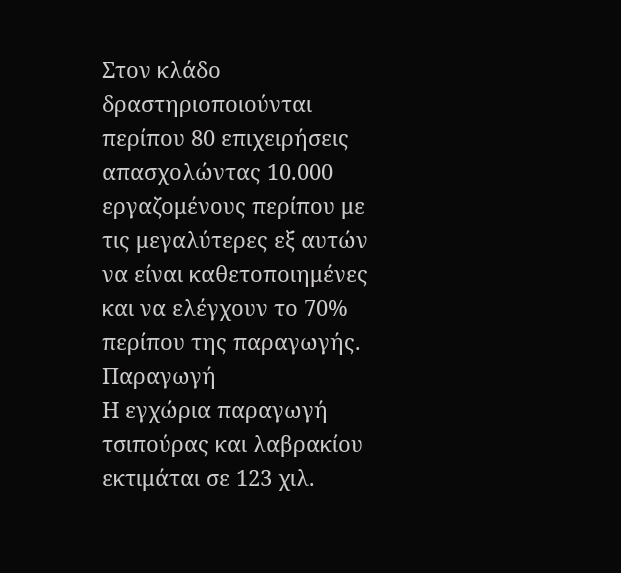Στον κλάδο δραστηριοποιούνται περίπου 80 επιχειρήσεις απασχολώντας 10.000 εργαζομένους περίπου με τις μεγαλύτερες εξ αυτών να είναι καθετοποιημένες και να ελέγχουν το 70% περίπου της παραγωγής.
Παραγωγή
Η εγχώρια παραγωγή τσιπούρας και λαβρακίου εκτιμάται σε 123 χιλ.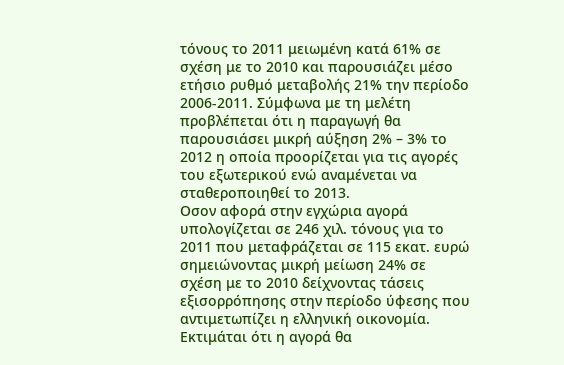τόνους το 2011 μειωμένη κατά 61% σε σχέση με το 2010 και παρουσιάζει μέσο ετήσιο ρυθμό μεταβολής 21% την περίοδο 2006-2011. Σύμφωνα με τη μελέτη προβλέπεται ότι η παραγωγή θα παρουσιάσει μικρή αύξηση 2% – 3% το 2012 η οποία προορίζεται για τις αγορές του εξωτερικού ενώ αναμένεται να σταθεροποιηθεί το 2013.
Οσον αφορά στην εγχώρια αγορά υπολογίζεται σε 246 χιλ. τόνους για το 2011 που μεταφράζεται σε 115 εκατ. ευρώ σημειώνοντας μικρή μείωση 24% σε σχέση με το 2010 δείχνοντας τάσεις εξισορρόπησης στην περίοδο ύφεσης που αντιμετωπίζει η ελληνική οικονομία.
Εκτιμάται ότι η αγορά θα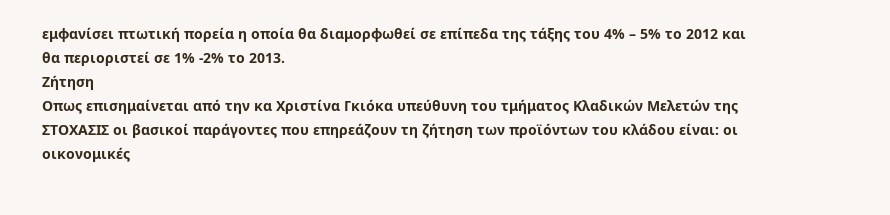εμφανίσει πτωτική πορεία η οποία θα διαμορφωθεί σε επίπεδα της τάξης του 4% – 5% το 2012 και θα περιοριστεί σε 1% -2% το 2013.
Ζήτηση
Οπως επισημαίνεται από την κα Χριστίνα Γκιόκα υπεύθυνη του τμήματος Κλαδικών Μελετών της ΣΤΟΧΑΣΙΣ οι βασικοί παράγοντες που επηρεάζουν τη ζήτηση των προϊόντων του κλάδου είναι: οι οικονομικές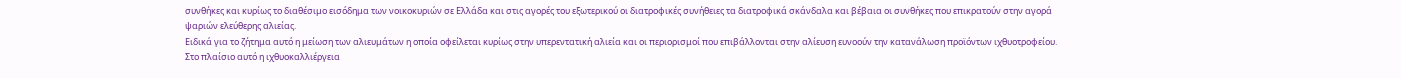συνθήκες και κυρίως το διαθέσιμο εισόδημα των νοικοκυριών σε Ελλάδα και στις αγορές του εξωτερικού οι διατροφικές συνήθειες τα διατροφικά σκάνδαλα και βέβαια οι συνθήκες που επικρατούν στην αγορά ψαριών ελεύθερης αλιείας.
Ειδικά για το ζήτημα αυτό η μείωση των αλιευμάτων η οποία οφείλεται κυρίως στην υπερεντατική αλιεία και οι περιορισμοί που επιβάλλονται στην αλίευση ευνοούν την κατανάλωση προϊόντων ιχθυοτροφείου.
Στο πλαίσιο αυτό η ιχθυοκαλλιέργεια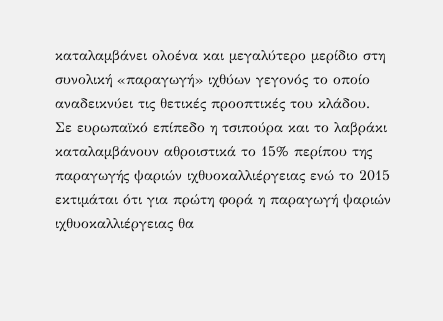καταλαμβάνει ολοένα και μεγαλύτερο μερίδιο στη συνολική «παραγωγή» ιχθύων γεγονός το οποίο αναδεικνύει τις θετικές προοπτικές του κλάδου.
Σε ευρωπαϊκό επίπεδο η τσιπούρα και το λαβράκι καταλαμβάνουν αθροιστικά το 15% περίπου της παραγωγής ψαριών ιχθυοκαλλιέργειας ενώ το 2015 εκτιμάται ότι για πρώτη φορά η παραγωγή ψαριών ιχθυοκαλλιέργειας θα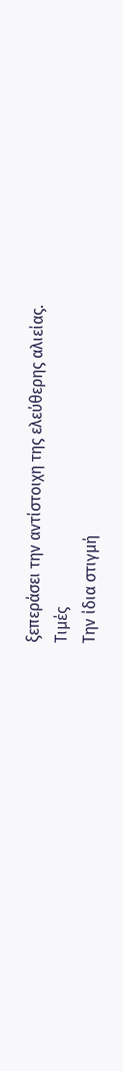ξεπεράσει την αντίστοιχη της ελεύθερης αλιείας.
Τιμές
Την ίδια στιγμή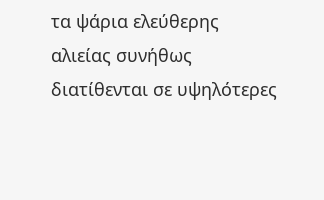τα ψάρια ελεύθερης αλιείας συνήθως διατίθενται σε υψηλότερες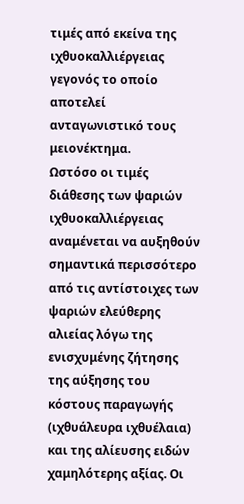τιμές από εκείνα της ιχθυοκαλλιέργειας γεγονός το οποίο αποτελεί ανταγωνιστικό τους μειονέκτημα.
Ωστόσο οι τιμές διάθεσης των ψαριών ιχθυοκαλλιέργειας αναμένεται να αυξηθούν σημαντικά περισσότερο από τις αντίστοιχες των ψαριών ελεύθερης αλιείας λόγω της ενισχυμένης ζήτησης της αύξησης του κόστους παραγωγής (ιχθυάλευρα ιχθυέλαια) και της αλίευσης ειδών χαμηλότερης αξίας. Οι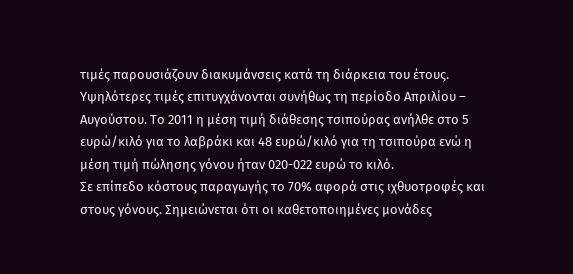τιμές παρουσιάζουν διακυμάνσεις κατά τη διάρκεια του έτους. Υψηλότερες τιμές επιτυγχάνονται συνήθως τη περίοδο Απριλίου – Αυγούστου. Το 2011 η μέση τιμή διάθεσης τσιπούρας ανήλθε στο 5 ευρώ/κιλό για το λαβράκι και 48 ευρώ/κιλό για τη τσιπούρα ενώ η μέση τιμή πώλησης γόνου ήταν 020-022 ευρώ το κιλό.
Σε επίπεδο κόστους παραγωγής το 70% αφορά στις ιχθυοτροφές και στους γόνους. Σημειώνεται ότι οι καθετοποιημένες μονάδες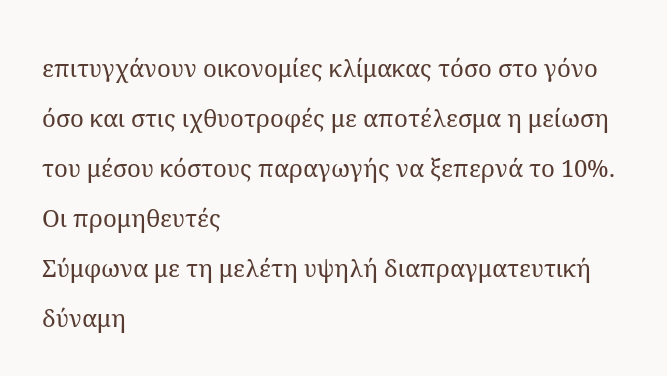επιτυγχάνουν οικονομίες κλίμακας τόσο στο γόνο όσο και στις ιχθυοτροφές με αποτέλεσμα η μείωση του μέσου κόστους παραγωγής να ξεπερνά το 10%.
Οι προμηθευτές
Σύμφωνα με τη μελέτη υψηλή διαπραγματευτική δύναμη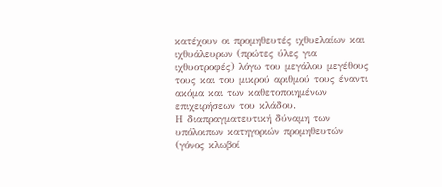κατέχουν οι προμηθευτές ιχθυελαίων και ιχθυάλευρων (πρώτες ύλες για ιχθυοτροφές) λόγω του μεγάλου μεγέθους τους και του μικρού αριθμού τους έναντι ακόμα και των καθετοποιημένων επιχειρήσεων του κλάδου.
Η διαπραγματευτική δύναμη των υπόλοιπων κατηγοριών προμηθευτών (γόνος κλωβοί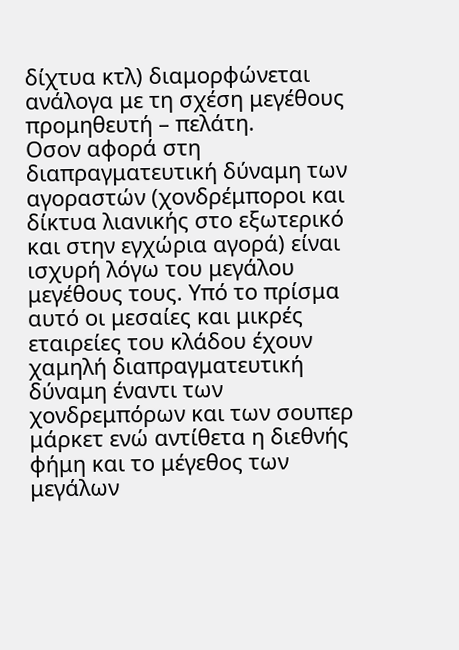δίχτυα κτλ) διαμορφώνεται ανάλογα με τη σχέση μεγέθους προμηθευτή – πελάτη.
Οσον αφορά στη διαπραγματευτική δύναμη των αγοραστών (χονδρέμποροι και δίκτυα λιανικής στο εξωτερικό και στην εγχώρια αγορά) είναι ισχυρή λόγω του μεγάλου μεγέθους τους. Υπό το πρίσμα αυτό οι μεσαίες και μικρές εταιρείες του κλάδου έχουν χαμηλή διαπραγματευτική δύναμη έναντι των χονδρεμπόρων και των σουπερ μάρκετ ενώ αντίθετα η διεθνής φήμη και το μέγεθος των μεγάλων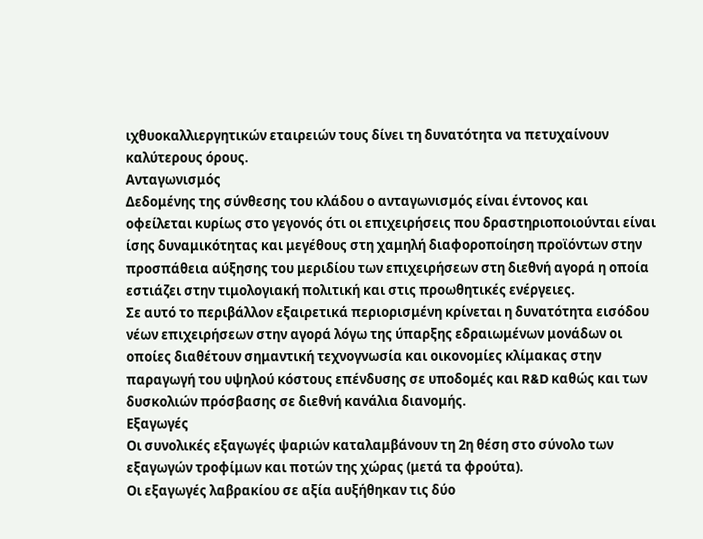ιχθυοκαλλιεργητικών εταιρειών τους δίνει τη δυνατότητα να πετυχαίνουν καλύτερους όρους.
Ανταγωνισμός
Δεδομένης της σύνθεσης του κλάδου ο ανταγωνισμός είναι έντονος και οφείλεται κυρίως στο γεγονός ότι οι επιχειρήσεις που δραστηριοποιούνται είναι ίσης δυναμικότητας και μεγέθους στη χαμηλή διαφοροποίηση προϊόντων στην προσπάθεια αύξησης του μεριδίου των επιχειρήσεων στη διεθνή αγορά η οποία εστιάζει στην τιμολογιακή πολιτική και στις προωθητικές ενέργειες.
Σε αυτό το περιβάλλον εξαιρετικά περιορισμένη κρίνεται η δυνατότητα εισόδου νέων επιχειρήσεων στην αγορά λόγω της ύπαρξης εδραιωμένων μονάδων οι οποίες διαθέτουν σημαντική τεχνογνωσία και οικονομίες κλίμακας στην παραγωγή του υψηλού κόστους επένδυσης σε υποδομές και R&D καθώς και των δυσκολιών πρόσβασης σε διεθνή κανάλια διανομής.
Εξαγωγές
Οι συνολικές εξαγωγές ψαριών καταλαμβάνουν τη 2η θέση στο σύνολο των εξαγωγών τροφίμων και ποτών της χώρας (μετά τα φρούτα).
Οι εξαγωγές λαβρακίου σε αξία αυξήθηκαν τις δύο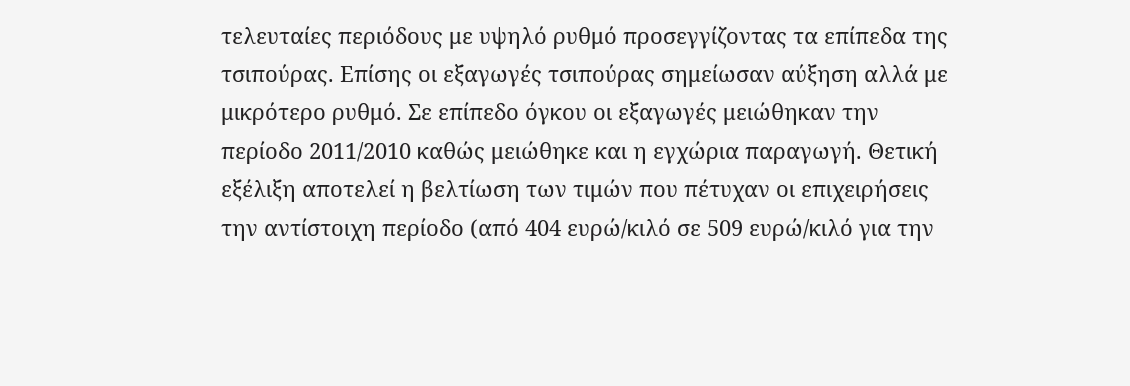τελευταίες περιόδους με υψηλό ρυθμό προσεγγίζοντας τα επίπεδα της τσιπούρας. Επίσης οι εξαγωγές τσιπούρας σημείωσαν αύξηση αλλά με μικρότερο ρυθμό. Σε επίπεδο όγκου οι εξαγωγές μειώθηκαν την περίοδο 2011/2010 καθώς μειώθηκε και η εγχώρια παραγωγή. Θετική εξέλιξη αποτελεί η βελτίωση των τιμών που πέτυχαν οι επιχειρήσεις την αντίστοιχη περίοδο (από 404 ευρώ/κιλό σε 509 ευρώ/κιλό για την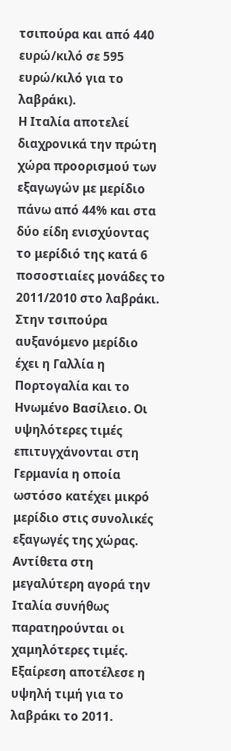τσιπούρα και από 440 ευρώ/κιλό σε 595 ευρώ/κιλό για το λαβράκι).
Η Ιταλία αποτελεί διαχρονικά την πρώτη χώρα προορισμού των εξαγωγών με μερίδιο πάνω από 44% και στα δύο είδη ενισχύοντας το μερίδιό της κατά 6 ποσοστιαίες μονάδες το 2011/2010 στο λαβράκι. Στην τσιπούρα αυξανόμενο μερίδιο έχει η Γαλλία η Πορτογαλία και το Ηνωμένο Βασίλειο. Οι υψηλότερες τιμές επιτυγχάνονται στη Γερμανία η οποία ωστόσο κατέχει μικρό μερίδιο στις συνολικές εξαγωγές της χώρας. Αντίθετα στη μεγαλύτερη αγορά την Ιταλία συνήθως παρατηρούνται οι χαμηλότερες τιμές. Εξαίρεση αποτέλεσε η υψηλή τιμή για το λαβράκι το 2011.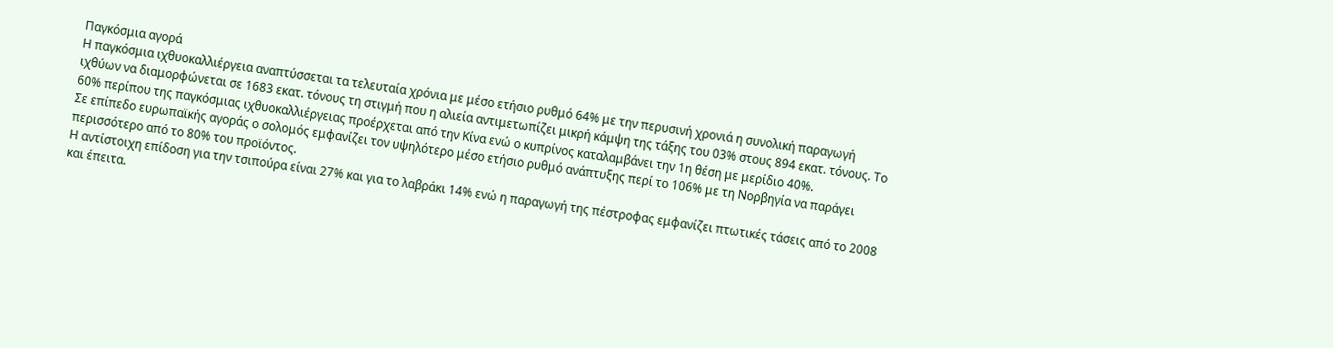Παγκόσμια αγορά
Η παγκόσμια ιχθυοκαλλιέργεια αναπτύσσεται τα τελευταία χρόνια με μέσο ετήσιο ρυθμό 64% με την περυσινή χρονιά η συνολική παραγωγή ιχθύων να διαμορφώνεται σε 1683 εκατ. τόνους τη στιγμή που η αλιεία αντιμετωπίζει μικρή κάμψη της τάξης του 03% στους 894 εκατ. τόνους. Το 60% περίπου της παγκόσμιας ιχθυοκαλλιέργειας προέρχεται από την Κίνα ενώ ο κυπρίνος καταλαμβάνει την 1η θέση με μερίδιο 40%.
Σε επίπεδο ευρωπαϊκής αγοράς ο σολομός εμφανίζει τον υψηλότερο μέσο ετήσιο ρυθμό ανάπτυξης περί το 106% με τη Νορβηγία να παράγει περισσότερο από το 80% του προϊόντος.
Η αντίστοιχη επίδοση για την τσιπούρα είναι 27% και για το λαβράκι 14% ενώ η παραγωγή της πέστροφας εμφανίζει πτωτικές τάσεις από το 2008 και έπειτα.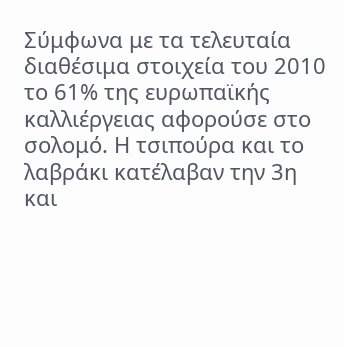Σύμφωνα με τα τελευταία διαθέσιμα στοιχεία του 2010 το 61% της ευρωπαϊκής καλλιέργειας αφορούσε στο σολομό. Η τσιπούρα και το λαβράκι κατέλαβαν την 3η και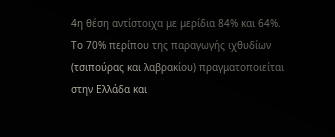4η θέση αντίστοιχα με μερίδια 84% και 64%.
Το 70% περίπου της παραγωγής ιχθυδίων (τσιπούρας και λαβρακίου) πραγματοποιείται στην Ελλάδα και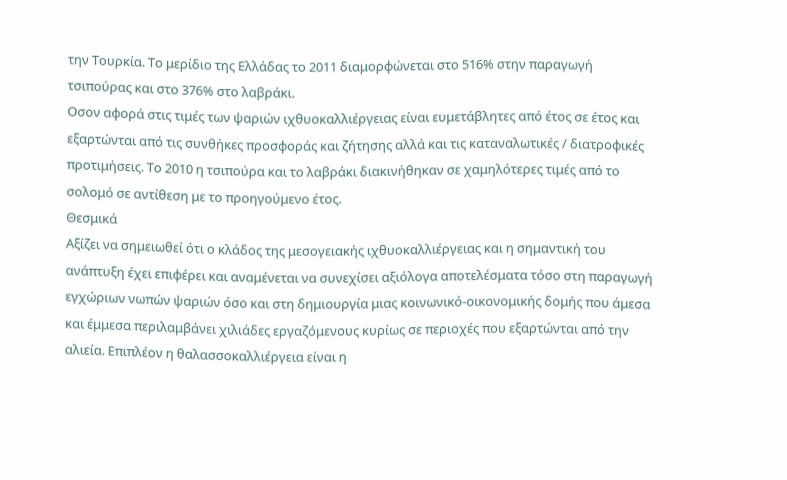την Τουρκία. Το μερίδιο της Ελλάδας το 2011 διαμορφώνεται στο 516% στην παραγωγή τσιπούρας και στο 376% στο λαβράκι.
Οσον αφορά στις τιμές των ψαριών ιχθυοκαλλιέργειας είναι ευμετάβλητες από έτος σε έτος και εξαρτώνται από τις συνθήκες προσφοράς και ζήτησης αλλά και τις καταναλωτικές / διατροφικές προτιμήσεις. Το 2010 η τσιπούρα και το λαβράκι διακινήθηκαν σε χαμηλότερες τιμές από το σολομό σε αντίθεση με το προηγούμενο έτος.
Θεσμικά
Αξίζει να σημειωθεί ότι ο κλάδος της μεσογειακής ιχθυοκαλλιέργειας και η σημαντική του ανάπτυξη έχει επιφέρει και αναμένεται να συνεχίσει αξιόλογα αποτελέσματα τόσο στη παραγωγή εγχώριων νωπών ψαριών όσο και στη δημιουργία μιας κοινωνικό-οικονομικής δομής που άμεσα και έμμεσα περιλαμβάνει χιλιάδες εργαζόμενους κυρίως σε περιοχές που εξαρτώνται από την αλιεία. Επιπλέον η θαλασσοκαλλιέργεια είναι η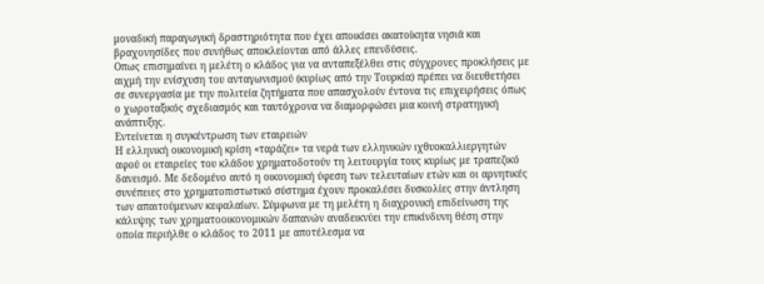μοναδική παραγωγική δραστηριότητα που έχει αποικίσει ακατοίκητα νησιά και βραχονησίδες που συνήθως αποκλείονται από άλλες επενδύσεις.
Οπως επισημαίνει η μελέτη ο κλάδος για να ανταπεξέλθει στις σύγχρονες προκλήσεις με αιχμή την ενίσχυση του ανταγωνισμού (κυρίως από την Τουρκία) πρέπει να διευθετήσει σε συνεργασία με την πολιτεία ζητήματα που απασχολούν έντονα τις επιχειρήσεις όπως ο χωροταξικός σχεδιασμός και ταυτόχρονα να διαμορφώσει μια κοινή στρατηγική ανάπτυξης.
Εντείνεται η συγκέντρωση των εταιρειών
Η ελληνική οικονομική κρίση «ταράζει» τα νερά των ελληνικών ιχθυοκαλλιεργητών αφού οι εταιρείες του κλάδου χρηματοδοτούν τη λειτουργία τους κυρίως με τραπεζικό δανεισμό. Με δεδομένο αυτό η οικονομική ύφεση των τελευταίων ετών και οι αρνητικές συνέπειες στο χρηματοπιστωτικό σύστημα έχουν προκαλέσει δυσκολίες στην άντληση των απαιτούμενων κεφαλαίων. Σύμφωνα με τη μελέτη η διαχρονική επιδείνωση της κάλυψης των χρηματοοικονομικών δαπανών αναδεικνύει την επικίνδυνη θέση στην οποία περιήλθε ο κλάδος το 2011 με αποτέλεσμα να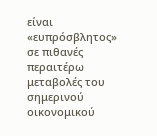είναι «ευπρόσβλητος» σε πιθανές περαιτέρω μεταβολές του σημερινού οικονομικού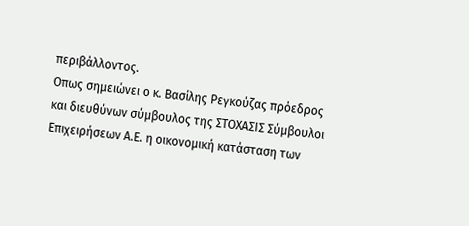περιβάλλοντος.
Οπως σημειώνει ο κ. Βασίλης Ρεγκούζας πρόεδρος και διευθύνων σύμβουλος της ΣΤΟΧΑΣΙΣ Σύμβουλοι Επιχειρήσεων Α.Ε. η οικονομική κατάσταση των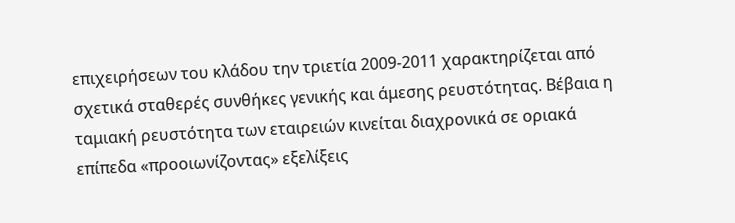επιχειρήσεων του κλάδου την τριετία 2009-2011 χαρακτηρίζεται από σχετικά σταθερές συνθήκες γενικής και άμεσης ρευστότητας. Βέβαια η ταμιακή ρευστότητα των εταιρειών κινείται διαχρονικά σε οριακά επίπεδα «προοιωνίζοντας» εξελίξεις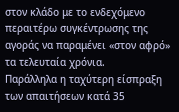στον κλάδο με το ενδεχόμενο περαιτέρω συγκέντρωσης της αγοράς να παραμένει «στον αφρό» τα τελευταία χρόνια.
Παράλληλα η ταχύτερη είσπραξη των απαιτήσεων κατά 35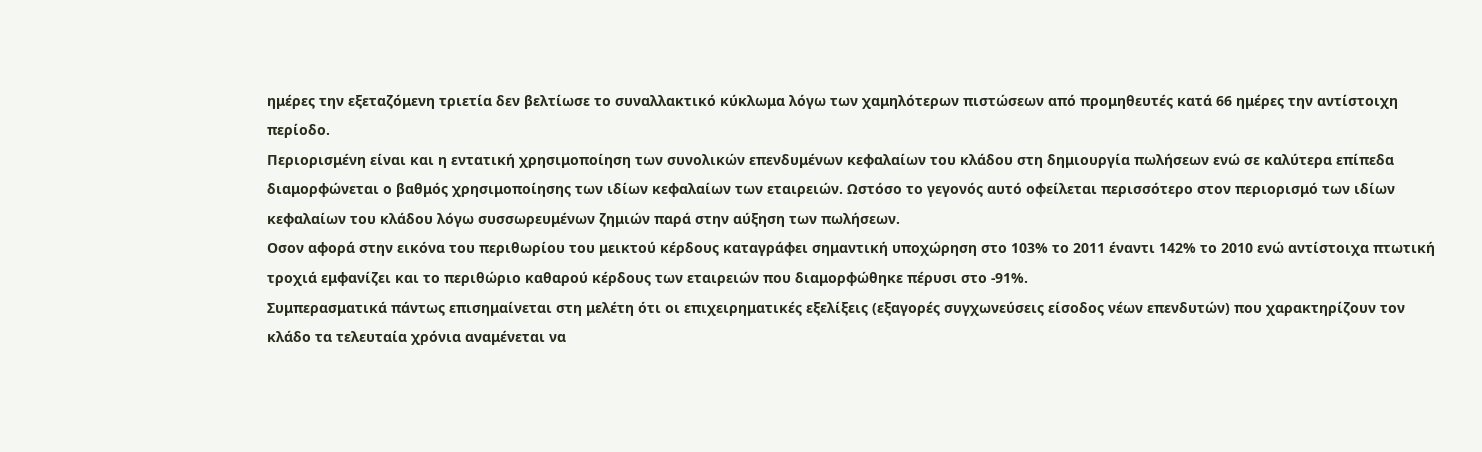ημέρες την εξεταζόμενη τριετία δεν βελτίωσε το συναλλακτικό κύκλωμα λόγω των χαμηλότερων πιστώσεων από προμηθευτές κατά 66 ημέρες την αντίστοιχη περίοδο.
Περιορισμένη είναι και η εντατική χρησιμοποίηση των συνολικών επενδυμένων κεφαλαίων του κλάδου στη δημιουργία πωλήσεων ενώ σε καλύτερα επίπεδα διαμορφώνεται ο βαθμός χρησιμοποίησης των ιδίων κεφαλαίων των εταιρειών. Ωστόσο το γεγονός αυτό οφείλεται περισσότερο στον περιορισμό των ιδίων κεφαλαίων του κλάδου λόγω συσσωρευμένων ζημιών παρά στην αύξηση των πωλήσεων.
Οσον αφορά στην εικόνα του περιθωρίου του μεικτού κέρδους καταγράφει σημαντική υποχώρηση στο 103% το 2011 έναντι 142% το 2010 ενώ αντίστοιχα πτωτική τροχιά εμφανίζει και το περιθώριο καθαρού κέρδους των εταιρειών που διαμορφώθηκε πέρυσι στο -91%.
Συμπερασματικά πάντως επισημαίνεται στη μελέτη ότι οι επιχειρηματικές εξελίξεις (εξαγορές συγχωνεύσεις είσοδος νέων επενδυτών) που χαρακτηρίζουν τον κλάδο τα τελευταία χρόνια αναμένεται να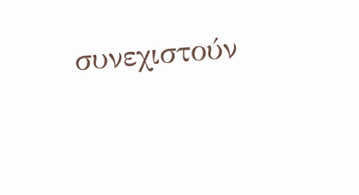συνεχιστούν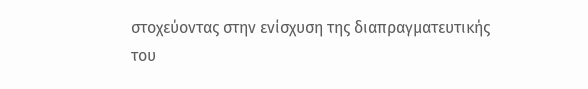στοχεύοντας στην ενίσχυση της διαπραγματευτικής του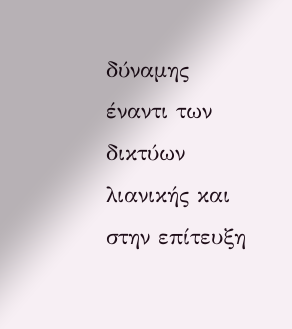δύναμης έναντι των δικτύων λιανικής και στην επίτευξη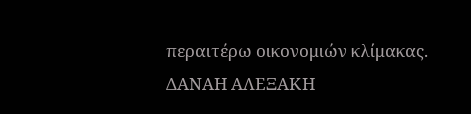περαιτέρω οικονομιών κλίμακας.
ΔΑΝΑΗ ΑΛΕΞΑΚΗ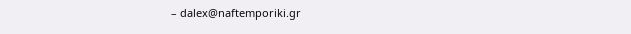– dalex@naftemporiki.gr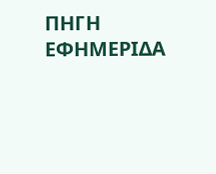ΠΗΓΗ ΕΦΗΜΕΡΙΔΑ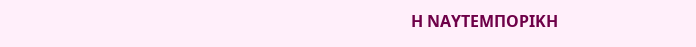Η ΝΑΥΤΕΜΠΟΡΙΚΗ